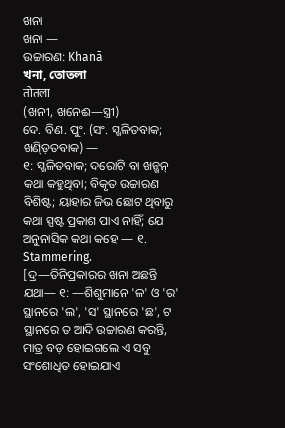ଖନା
ଖନା —
ଉଚ୍ଚାରଣ: Khanā
খনা, তোতলা
तोतला
(ଖନୀ, ଖନେଈ—ସ୍ତ୍ରୀ)
ଦେ. ବିଣ. ପୁଂ. (ସଂ. ସ୍ଖଳିତବାକ; ଖଣ୍ଡ଼ିତବାକ) —
୧: ସ୍ଖଳିତବାକ; ଦରୋଟି ବା ଖନ୍ଖନ୍ କଥା କହୁଥିବା; ବିକୃତ ଉଚ୍ଚାରଣ ବିଶିଷ୍ଟ; ୟାହାର ଜିଭ ଛୋଟ ଥିବାରୁ କଥା ସ୍ପଷ୍ଟ ପ୍ରକାଶ ପାଏ ନାହିଁ; ଯେ ଅନୁନାସିକ କଥା କହେ — ୧. Stammering.
[ଦ୍ର—ତିନିପ୍ରକାରର ଖନା ଅଛନ୍ତି ଯଥା— ୧: —ଶିଶୁମାନେ 'ଳ' ଓ 'ର' ସ୍ଥାନରେ 'ଲ', 'ସ' ସ୍ଥାନରେ 'ଛ', ଟ ସ୍ଥାନରେ ତ ଆଦି ଉଚ୍ଚାରଣ କରନ୍ତି, ମାତ୍ର ବଡ଼ ହୋଇଗଲେ ଏ ସବୁ ସଂଶୋଧିତ ହୋଇଯାଏ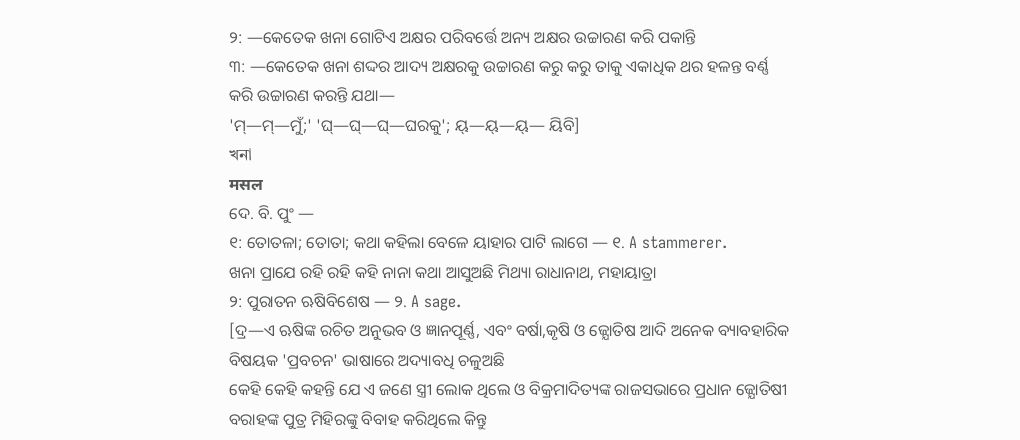୨: —କେତେକ ଖନା ଗୋଟିଏ ଅକ୍ଷର ପରିବର୍ତ୍ତେ ଅନ୍ୟ ଅକ୍ଷର ଉଚ୍ଚାରଣ କରି ପକାନ୍ତି
୩: —କେତେକ ଖନା ଶଦ୍ଦର ଆଦ୍ୟ ଅକ୍ଷରକୁ ଉଚ୍ଚାରଣ କରୁ କରୁ ତାକୁ ଏକାଧିକ ଥର ହଳନ୍ତ ବର୍ଣ୍ଣ କରି ଉଚ୍ଚାରଣ କରନ୍ତି ଯଥା—
'ମ୍—ମ୍—ମୁଁ;' 'ଘ୍—ଘ୍—ଘ୍—ଘରକୁ'; ୟ୍—ୟ୍—ୟ୍— ୟିବି]
খনা
मसल
ଦେ. ବି. ପୁଂ —
୧: ତୋତଳା; ତୋତା; କଥା କହିଲା ବେଳେ ୟାହାର ପାଟି ଲାଗେ — ୧. A stammerer.
ଖନା ପ୍ରାଯେ ରହି ରହି କହି ନାନା କଥା ଆସୁଅଛି ମିଥ୍ୟା ରାଧାନାଥ, ମହାୟାତ୍ରା
୨: ପୁରାତନ ଋଷିବିଶେଷ — ୨. A sage.
[ଦ୍ର—ଏ ଋଷିଙ୍କ ରଚିତ ଅନୁଭବ ଓ ଜ୍ଞାନପୂର୍ଣ୍ଣ, ଏବଂ ବର୍ଷା,କୃଷି ଓ ଜ୍ଯୋତିଷ ଆଦି ଅନେକ ବ୍ୟାବହାରିକ ବିଷୟକ 'ପ୍ରବଚନ' ଭାଷାରେ ଅଦ୍ୟାବଧି ଚଳୁଅଛି
କେହି କେହି କହନ୍ତି ଯେ ଏ ଜଣେ ସ୍ତ୍ରୀ ଲୋକ ଥିଲେ ଓ ବିକ୍ରମାଦିତ୍ୟଙ୍କ ରାଜସଭାରେ ପ୍ରଧାନ ଜ୍ଯୋତିଷୀ ବରାହଙ୍କ ପୁତ୍ର ମିହିରଙ୍କୁ ବିବାହ କରିଥିଲେ କିନ୍ତୁ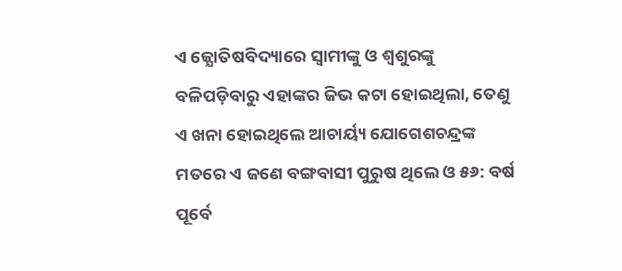ଏ ଜ୍ଯୋତିଷବିଦ୍ୟାରେ ସ୍ବାମୀଙ୍କୁ ଓ ଶ୍ବଶୁରଙ୍କୁ ବଳିପଡ଼ିବାରୁ ଏହାଙ୍କର ଜିଭ କଟା ହୋଇଥିଲା, ତେଣୁ ଏ ଖନା ହୋଇଥିଲେ ଆଚାର୍ୟ୍ୟ ଯୋଗେଶଚନ୍ଦ୍ରଙ୍କ ମତରେ ଏ ଜଣେ ବଙ୍ଗବାସୀ ପୁରୁଷ ଥିଲେ ଓ ୫୬: ବର୍ଷ ପୂର୍ବେ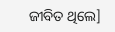ଜୀବିତ ଥିଲେ]